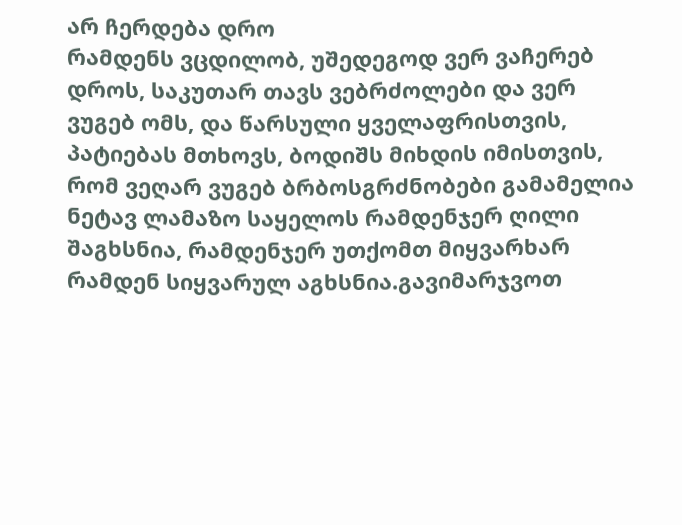არ ჩერდება დრო
რამდენს ვცდილობ, უშედეგოდ ვერ ვაჩერებ დროს, საკუთარ თავს ვებრძოლები და ვერ ვუგებ ომს, და წარსული ყველაფრისთვის, პატიებას მთხოვს, ბოდიშს მიხდის იმისთვის, რომ ვეღარ ვუგებ ბრბოსგრძნობები გამამელია
ნეტავ ლამაზო საყელოს რამდენჯერ ღილი შაგხსნია, რამდენჯერ უთქომთ მიყვარხარ რამდენ სიყვარულ აგხსნია.გავიმარჯვოთ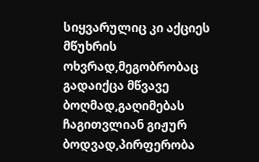სიყვარულიც კი აქციეს მწუხრის ოხვრად,მეგობრობაც გადაიქცა მწვავე ბოღმად,გაღიმებას ჩაგითვლიან გიჟურ ბოდვად,პირფერობა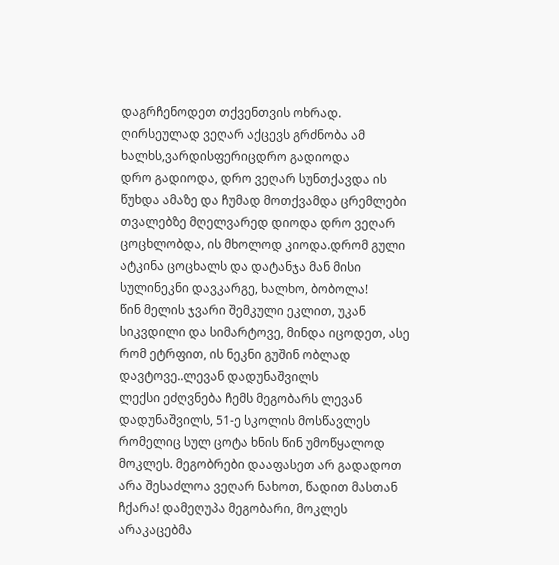დაგრჩენოდეთ თქვენთვის ოხრად. ღირსეულად ვეღარ აქცევს გრძნობა ამ ხალხს,ვარდისფერიცდრო გადიოდა
დრო გადიოდა, დრო ვეღარ სუნთქავდა ის წუხდა ამაზე და ჩუმად მოთქვამდა ცრემლები თვალებზე მღელვარედ დიოდა დრო ვეღარ ცოცხლობდა, ის მხოლოდ კიოდა.დრომ გული ატკინა ცოცხალს და დატანჯა მან მისი სულინეკნი დავკარგე, ხალხო, ბობოლა!
წინ მელის ჯვარი შემკული ეკლით, უკან სიკვდილი და სიმარტოვე, მინდა იცოდეთ, ასე რომ ეტრფით, ის ნეკნი გუშინ ობლად დავტოვე..ლევან დადუნაშვილს
ლექსი ეძღვნება ჩემს მეგობარს ლევან დადუნაშვილს, 51-ე სკოლის მოსწავლეს რომელიც სულ ცოტა ხნის წინ უმოწყალოდ მოკლეს. მეგობრები დააფასეთ არ გადადოთ არა შესაძლოა ვეღარ ნახოთ, წადით მასთან ჩქარა! დამეღუპა მეგობარი, მოკლეს არაკაცებმა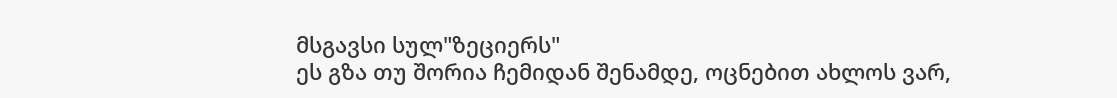მსგავსი სულ"ზეციერს"
ეს გზა თუ შორია ჩემიდან შენამდე, ოცნებით ახლოს ვარ,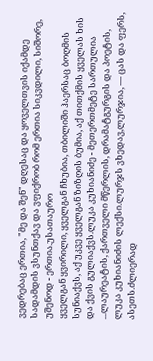ვედრებაც ერთია, "მე და შენ" დღესაც და ყოველთვის იქამდე სადამდის ვსუნთქავ და ვფიქრობ რომ ერთია სიკვდილი, სიშორე, უშენოდ - ერთია.უსათაურო
ყველგან ყვირილი, ყველგან ჩხუბია, თბილიში ჰაერსაც ბოღმის სუნიაქვს, აქ უკვე ყველგან ზიზღის ბუმია, აქ თითქმის ყველას ხის და ქვის გულიაქვს.ლუკა კუხიანიძე - მეთერთმეტე სართულია
...ლაურეატის, ქართველი მწერლის, დრამატგურგის და პოეტის, ლუკა კუხიანიძის ლექსი.ლურჯს ვხედავ,ლურჯია, — ცას და ფერს, ასეთს.ძლიერად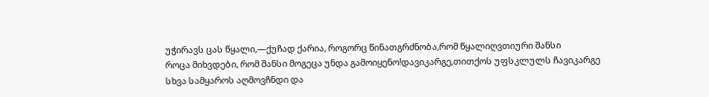უჭირავს ცას წყალი,—ქუჩად ქარია, როგორც წინათგრძნობა,რომ წყალიღვთიური შანსი
როცა მიხვდები, რომ შანსი მოგეცა უნდა გამოიყენო!დავიკარგე,თითქოს უფსკლულს ჩავიკარგე სხვა სამყაროს აღმოვჩნდი და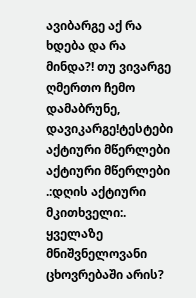ავიბარგე აქ რა ხდება და რა მინდა?! თუ ვივარგე ღმერთო ჩემო დამაბრუნე, დავიკარგე!ტესტები
აქტიური მწერლები
აქტიური მწერლები
.:დღის აქტიური მკითხველი:.
ყველაზე მნიშვნელოვანი ცხოვრებაში არის?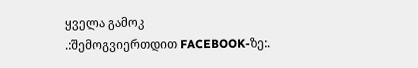ყველა გამოკ
.:შემოგვიერთდით FACEBOOK-ზე:.